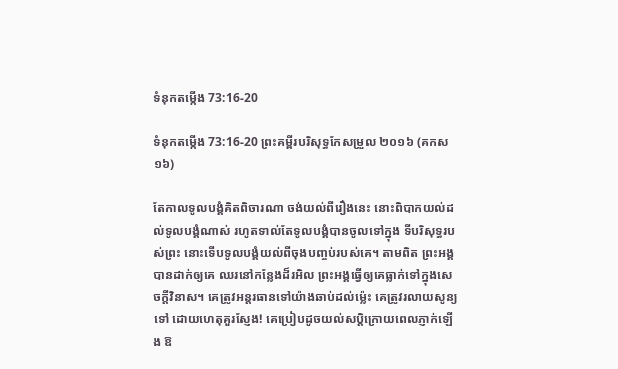ទំនុកតម្កើង 73:16-20

ទំនុកតម្កើង 73:16-20 ព្រះគម្ពីរបរិសុទ្ធកែសម្រួល ២០១៦ (គកស១៦)

តែកាលទូល‌បង្គំគិតពិចារណា ចង់យល់ពីរឿងនេះ នោះពិបាកយល់ដល់ទូល‌បង្គំណាស់ រហូតទាល់តែទូល‌បង្គំបានចូលទៅក្នុង ទីបរិសុទ្ធរបស់ព្រះ នោះទើបទូល‌បង្គំយល់ពីចុងបញ្ចប់របស់គេ។ តាមពិត ព្រះ‌អង្គបានដាក់ឲ្យគេ ឈរនៅកន្លែងដ៏រអិល ព្រះ‌អង្គធ្វើឲ្យគេធ្លាក់ទៅក្នុងសេចក្ដីវិនាស។ គេត្រូវអន្តរធានទៅយ៉ាងឆាប់ដល់ម៉្លេះ គេត្រូវរលាយសូន្យទៅ ដោយហេតុគួរស្ញែង! គេប្រៀបដូចយល់‌សប្តិក្រោយពេលភ្ញាក់ឡើង ឱ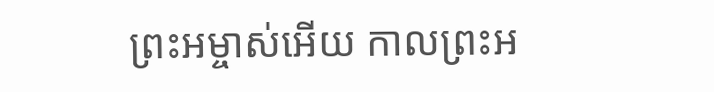ព្រះ‌អម្ចាស់អើយ កាលព្រះ‌អ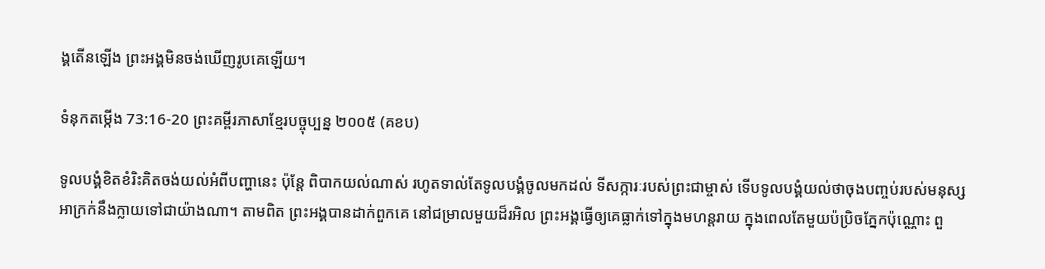ង្គតើនឡើង ព្រះ‌អង្គមិនចង់ឃើញរូបគេឡើយ។

ទំនុកតម្កើង 73:16-20 ព្រះគម្ពីរភាសាខ្មែរបច្ចុប្បន្ន ២០០៥ (គខប)

ទូលបង្គំខិត‌ខំរិះគិតចង់យល់អំពីបញ្ហានេះ ប៉ុន្តែ ពិបាកយល់ណាស់ រហូតទាល់តែទូលបង្គំចូលមកដល់ ទីសក្ការៈរបស់ព្រះ‌ជាម្ចាស់ ទើបទូលបង្គំយល់ថាចុងបញ្ចប់របស់មនុស្ស អាក្រក់នឹងក្លាយទៅជាយ៉ាងណា។ តាមពិត ព្រះអង្គបានដាក់ពួកគេ នៅជម្រាលមួយដ៏រអិល ព្រះអង្គធ្វើឲ្យគេធ្លាក់ទៅក្នុងមហន្ត‌រាយ ក្នុងពេលតែមួយប៉ប្រិចភ្នែកប៉ុណ្ណោះ ពួ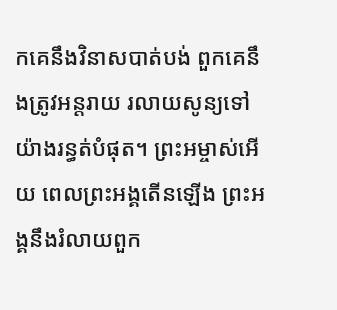កគេនឹងវិនាសបាត់បង់ ពួកគេនឹងត្រូវអន្តរាយ រលាយសូន្យទៅយ៉ាងរន្ធត់បំផុត។ ព្រះ‌អម្ចាស់អើយ ពេលព្រះអង្គតើនឡើង ព្រះអង្គនឹងរំលាយពួក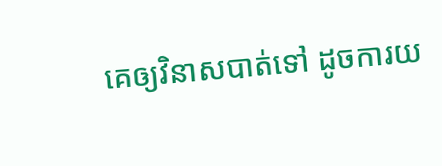គេឲ្យវិនាសបាត់ទៅ ដូចការយ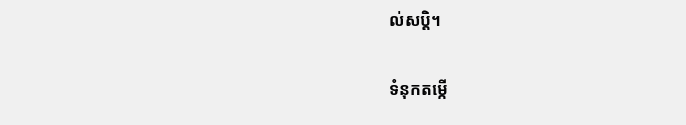ល់សប្ដិ។

ទំនុកតម្កើ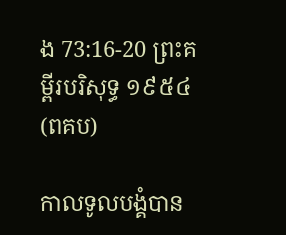ង 73:16-20 ព្រះគម្ពីរបរិសុទ្ធ ១៩៥៤ (ពគប)

កាលទូលបង្គំបាន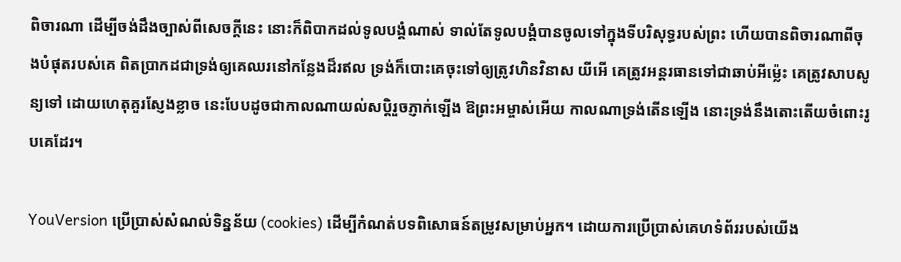ពិចារណា ដើម្បីចង់ដឹងច្បាស់ពីសេចក្ដីនេះ នោះក៏ពិបាកដល់ទូលបង្គំណាស់ ទាល់តែទូលបង្គំបានចូលទៅក្នុងទីបរិសុទ្ធរបស់ព្រះ ហើយបានពិចារណាពីចុងបំផុតរបស់គេ ពិតប្រាកដជាទ្រង់ឲ្យគេឈរនៅកន្លែងដ៏រឥល ទ្រង់ក៏បោះគេចុះទៅឲ្យត្រូវហិន‌វិនាស យីអើ គេត្រូវអន្តរ‌ធានទៅជាឆាប់អីម៉្លេះ គេត្រូវសាប‌សូន្យទៅ ដោយហេតុគួរស្ញែងខ្លាច នេះបែបដូចជាកាលណាយល់‌សប្តិរួចភ្ញាក់ឡើង ឱព្រះ‌អម្ចាស់អើយ កាលណាទ្រង់តើនឡើង នោះទ្រង់នឹងតោះ‌តើយចំពោះរូបគេដែរ។

YouVersion ប្រើប្រាស់សំណល់ទិន្នន័យ (cookies) ដើម្បីកំណត់បទពិសោធន៍តម្រូវសម្រាប់អ្នក។ ដោយការប្រើប្រាស់គេហទំព័ររបស់យើង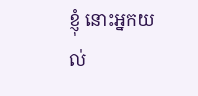ខ្ញុំ នោះអ្នកយល់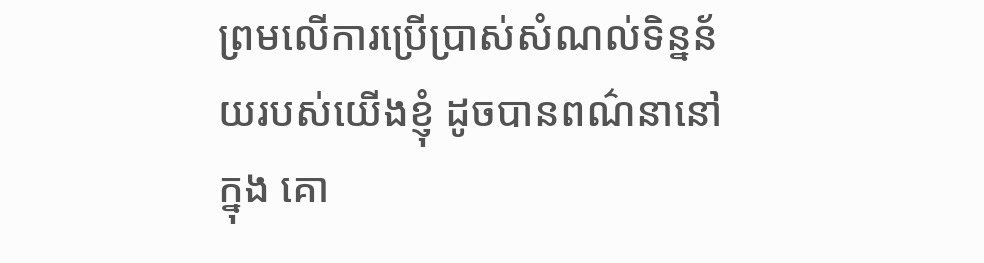ព្រមលើការប្រើប្រាស់សំណល់ទិន្នន័យរបស់យើងខ្ញុំ ដូចបានពណ៌នានៅក្នុង គោ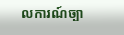លការណ៍ច្បា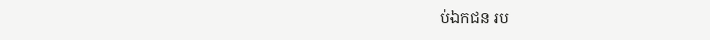ប់ឯកជន រប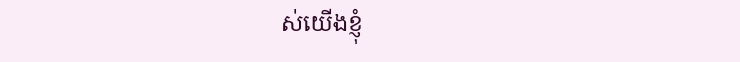ស់យើងខ្ញុំ